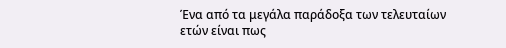Ένα από τα μεγάλα παράδοξα των τελευταίων ετών είναι πως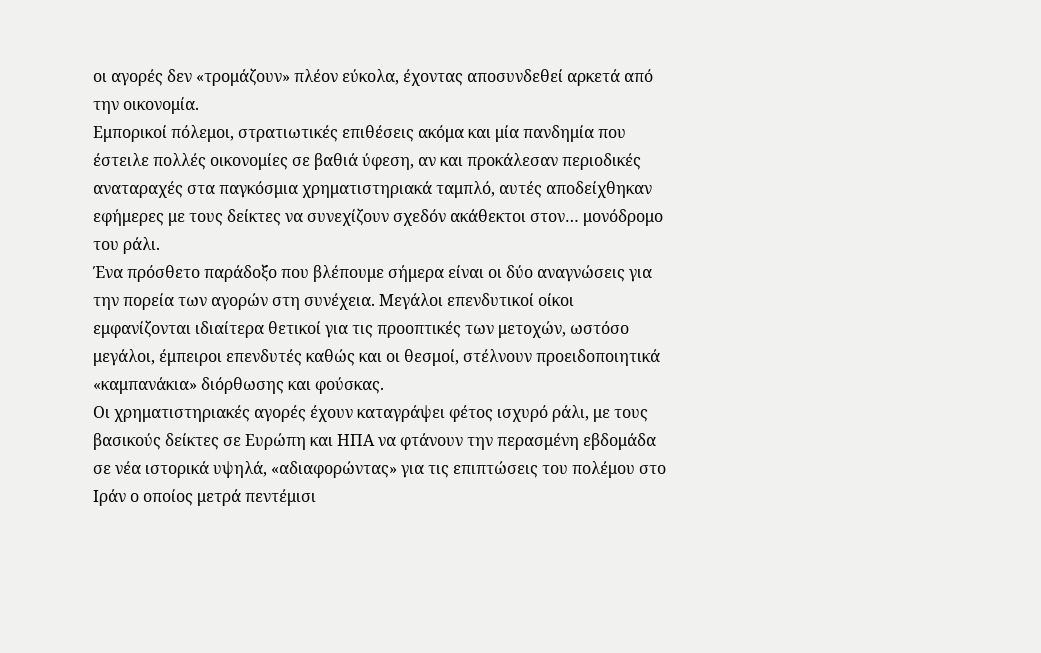οι αγορές δεν «τρομάζουν» πλέον εύκολα, έχοντας αποσυνδεθεί αρκετά από την οικονομία.
Εμπορικοί πόλεμοι, στρατιωτικές επιθέσεις ακόμα και μία πανδημία που έστειλε πολλές οικονομίες σε βαθιά ύφεση, αν και προκάλεσαν περιοδικές αναταραχές στα παγκόσμια χρηματιστηριακά ταμπλό, αυτές αποδείχθηκαν εφήμερες με τους δείκτες να συνεχίζουν σχεδόν ακάθεκτοι στον… μονόδρομο του ράλι.
Ένα πρόσθετο παράδοξο που βλέπουμε σήμερα είναι οι δύο αναγνώσεις για την πορεία των αγορών στη συνέχεια. Μεγάλοι επενδυτικοί οίκοι εμφανίζονται ιδιαίτερα θετικοί για τις προοπτικές των μετοχών, ωστόσο μεγάλοι, έμπειροι επενδυτές καθώς και οι θεσμοί, στέλνουν προειδοποιητικά «καμπανάκια» διόρθωσης και φούσκας.
Οι χρηματιστηριακές αγορές έχουν καταγράψει φέτος ισχυρό ράλι, με τους βασικούς δείκτες σε Ευρώπη και ΗΠΑ να φτάνουν την περασμένη εβδομάδα σε νέα ιστορικά υψηλά, «αδιαφορώντας» για τις επιπτώσεις του πολέμου στο Ιράν ο οποίος μετρά πεντέμισι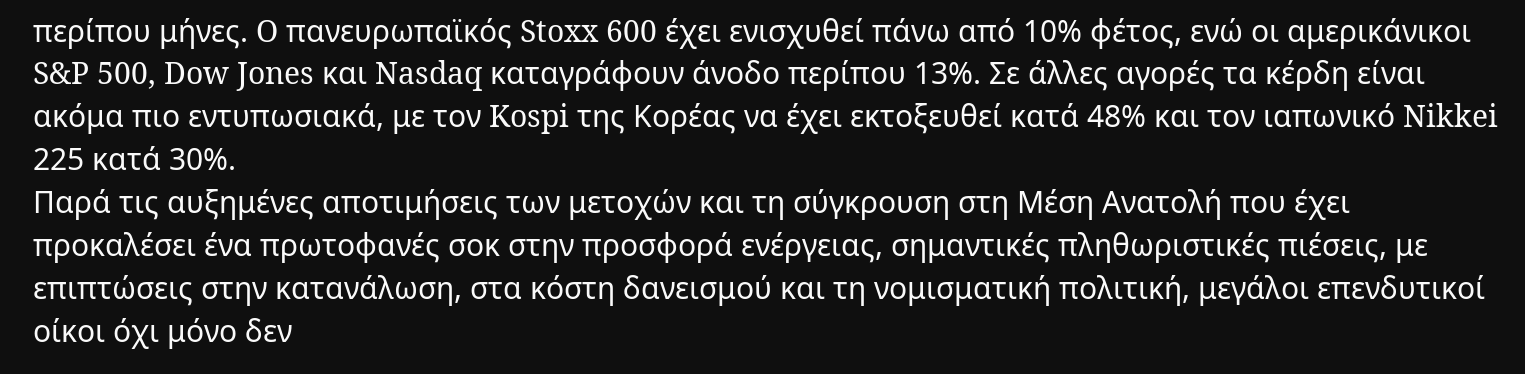περίπου μήνες. O πανευρωπαϊκός Stoxx 600 έχει ενισχυθεί πάνω από 10% φέτος, ενώ οι αμερικάνικοι S&P 500, Dow Jones και Nasdaq καταγράφουν άνοδο περίπου 13%. Σε άλλες αγορές τα κέρδη είναι ακόμα πιο εντυπωσιακά, με τον Kospi της Κορέας να έχει εκτοξευθεί κατά 48% και τον ιαπωνικό Nikkei 225 κατά 30%.
Παρά τις αυξημένες αποτιμήσεις των μετοχών και τη σύγκρουση στη Μέση Ανατολή που έχει προκαλέσει ένα πρωτοφανές σοκ στην προσφορά ενέργειας, σημαντικές πληθωριστικές πιέσεις, με επιπτώσεις στην κατανάλωση, στα κόστη δανεισμού και τη νομισματική πολιτική, μεγάλοι επενδυτικοί οίκοι όχι μόνο δεν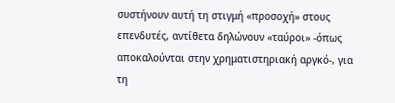συστήνουν αυτή τη στιγμή «προσοχή» στους επενδυτές, αντίθετα δηλώνουν «ταύροι» -όπως αποκαλούνται στην χρηματιστηριακή αργκό-, για τη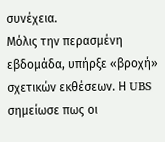συνέχεια.
Μόλις την περασμένη εβδομάδα, υπήρξε «βροχή» σχετικών εκθέσεων. Η UBS σημείωσε πως οι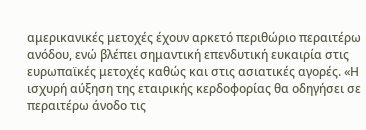αμερικανικές μετοχές έχουν αρκετό περιθώριο περαιτέρω ανόδου, ενώ βλέπει σημαντική επενδυτική ευκαιρία στις ευρωπαϊκές μετοχές καθώς και στις ασιατικές αγορές. «Η ισχυρή αύξηση της εταιρικής κερδοφορίας θα οδηγήσει σε περαιτέρω άνοδο τις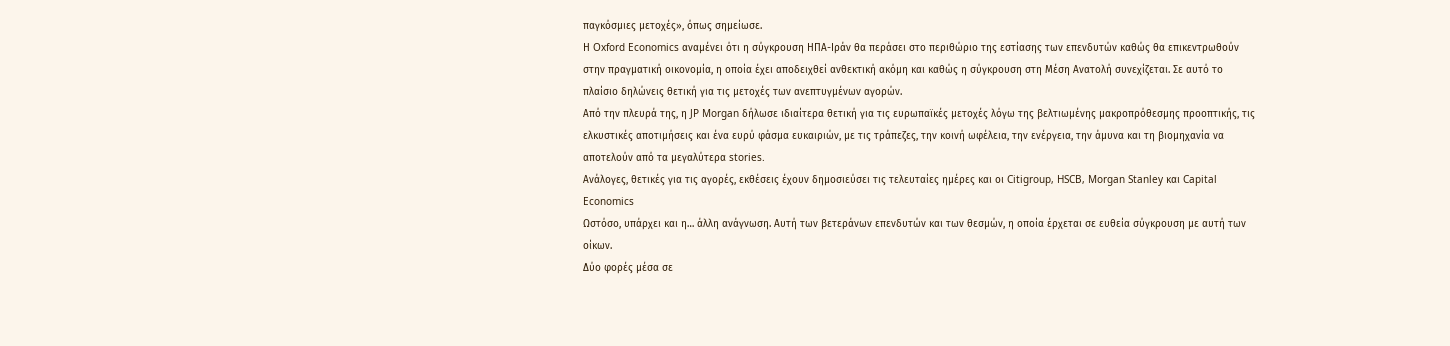παγκόσμιες μετοχές», όπως σημείωσε.
Η Oxford Economics αναμένει ότι η σύγκρουση ΗΠΑ-Ιράν θα περάσει στο περιθώριο της εστίασης των επενδυτών καθώς θα επικεντρωθούν στην πραγματική οικονομία, η οποία έχει αποδειχθεί ανθεκτική ακόμη και καθώς η σύγκρουση στη Μέση Ανατολή συνεχίζεται. Σε αυτό το πλαίσιο δηλώνεις θετική για τις μετοχές των ανεπτυγμένων αγορών.
Από την πλευρά της, η JP Morgan δήλωσε ιδιαίτερα θετική για τις ευρωπαϊκές μετοχές λόγω της βελτιωμένης μακροπρόθεσμης προοπτικής, τις ελκυστικές αποτιμήσεις και ένα ευρύ φάσμα ευκαιριών, με τις τράπεζες, την κοινή ωφέλεια, την ενέργεια, την άμυνα και τη βιομηχανία να αποτελούν από τα μεγαλύτερα stories.
Ανάλογες, θετικές για τις αγορές, εκθέσεις έχουν δημοσιεύσει τις τελευταίες ημέρες και οι Citigroup, HSCB, Morgan Stanley και Capital Economics
Ωστόσο, υπάρχει και η… άλλη ανάγνωση. Αυτή των βετεράνων επενδυτών και των θεσμών, η οποία έρχεται σε ευθεία σύγκρουση με αυτή των οίκων.
Δύο φορές μέσα σε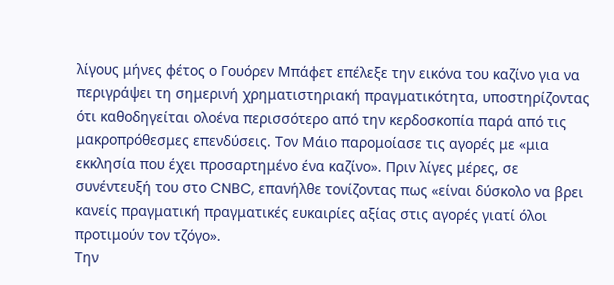λίγους μήνες φέτος ο Γουόρεν Μπάφετ επέλεξε την εικόνα του καζίνο για να περιγράψει τη σημερινή χρηματιστηριακή πραγματικότητα, υποστηρίζοντας ότι καθοδηγείται ολοένα περισσότερο από την κερδοσκοπία παρά από τις μακροπρόθεσμες επενδύσεις. Τον Μάιο παρομοίασε τις αγορές με «μια εκκλησία που έχει προσαρτημένο ένα καζίνο». Πριν λίγες μέρες, σε συνέντευξή του στο CNBC, επανήλθε τονίζοντας πως «είναι δύσκολο να βρει κανείς πραγματική πραγματικές ευκαιρίες αξίας στις αγορές γιατί όλοι προτιμούν τον τζόγο».
Την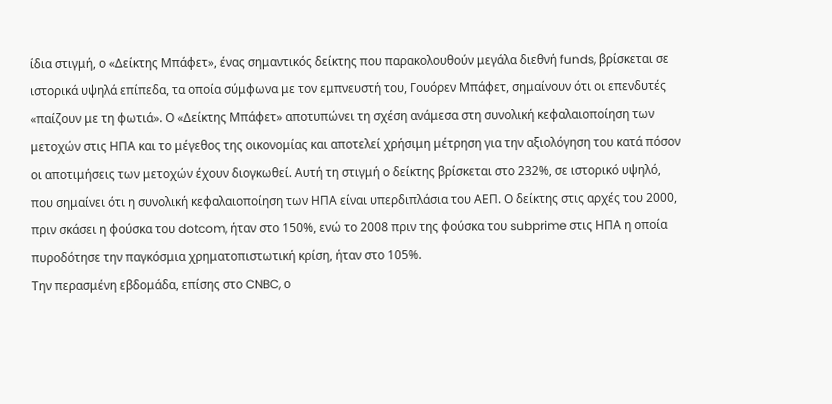ίδια στιγμή, ο «Δείκτης Μπάφετ», ένας σημαντικός δείκτης που παρακολουθούν μεγάλα διεθνή funds, βρίσκεται σε ιστορικά υψηλά επίπεδα, τα οποία σύμφωνα με τον εμπνευστή του, Γουόρεν Μπάφετ, σημαίνουν ότι οι επενδυτές «παίζουν με τη φωτιά». Ο «Δείκτης Μπάφετ» αποτυπώνει τη σχέση ανάμεσα στη συνολική κεφαλαιοποίηση των μετοχών στις ΗΠΑ και το μέγεθος της οικονομίας και αποτελεί χρήσιμη μέτρηση για την αξιολόγηση του κατά πόσον οι αποτιμήσεις των μετοχών έχουν διογκωθεί. Αυτή τη στιγμή ο δείκτης βρίσκεται στο 232%, σε ιστορικό υψηλό, που σημαίνει ότι η συνολική κεφαλαιοποίηση των ΗΠΑ είναι υπερδιπλάσια του ΑΕΠ. Ο δείκτης στις αρχές του 2000, πριν σκάσει η φούσκα του dotcom, ήταν στο 150%, ενώ το 2008 πριν της φούσκα του subprime στις ΗΠΑ η οποία πυροδότησε την παγκόσμια χρηματοπιστωτική κρίση, ήταν στο 105%.
Την περασμένη εβδομάδα, επίσης στο CNBC, ο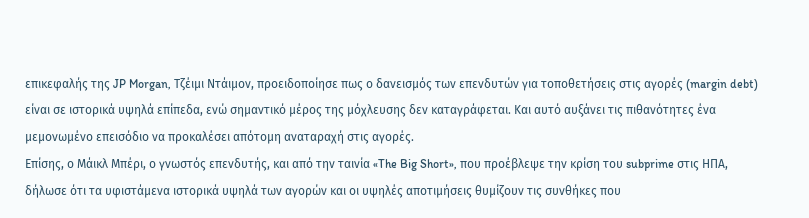επικεφαλής της JP Morgan, Τζέιμι Ντάιμον, προειδοποίησε πως ο δανεισμός των επενδυτών για τοποθετήσεις στις αγορές (margin debt) είναι σε ιστορικά υψηλά επίπεδα, ενώ σημαντικό μέρος της μόχλευσης δεν καταγράφεται. Και αυτό αυξάνει τις πιθανότητες ένα μεμονωμένο επεισόδιο να προκαλέσει απότομη αναταραχή στις αγορές.
Επίσης, ο Μάικλ Μπέρι, ο γνωστός επενδυτής, και από την ταινία «The Big Short», που προέβλεψε την κρίση του subprime στις ΗΠΑ, δήλωσε ότι τα υφιστάμενα ιστορικά υψηλά των αγορών και οι υψηλές αποτιμήσεις θυμίζουν τις συνθήκες που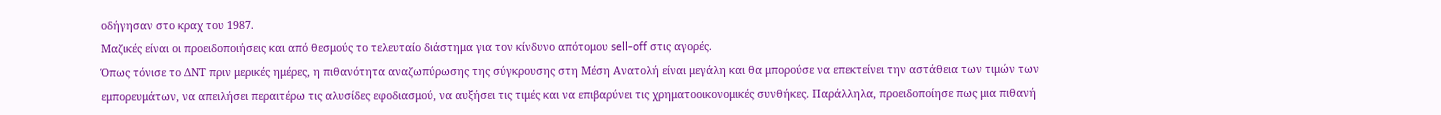οδήγησαν στο κραχ του 1987.
Μαζικές είναι οι προειδοποιήσεις και από θεσμούς το τελευταίο διάστημα για τον κίνδυνο απότομου sell-off στις αγορές.
Όπως τόνισε το ΔΝΤ πριν μερικές ημέρες, η πιθανότητα αναζωπύρωσης της σύγκρουσης στη Μέση Ανατολή είναι μεγάλη και θα μπορούσε να επεκτείνει την αστάθεια των τιμών των εμπορευμάτων, να απειλήσει περαιτέρω τις αλυσίδες εφοδιασμού, να αυξήσει τις τιμές και να επιβαρύνει τις χρηματοοικονομικές συνθήκες. Παράλληλα, προειδοποίησε πως μια πιθανή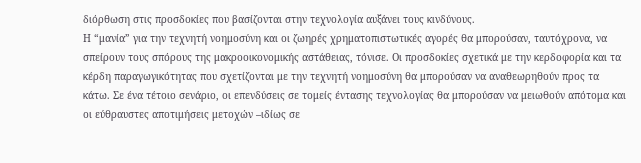διόρθωση στις προσδοκίες που βασίζονται στην τεχνολογία αυξάνει τους κινδύνους.
Η “μανία” για την τεχνητή νοημοσύνη και οι ζωηρές χρηματοπιστωτικές αγορές θα μπορούσαν, ταυτόχρονα, να σπείρουν τους σπόρους της μακροοικονομικής αστάθειας, τόνισε. Οι προσδοκίες σχετικά με την κερδοφορία και τα κέρδη παραγωγικότητας που σχετίζονται με την τεχνητή νοημοσύνη θα μπορούσαν να αναθεωρηθούν προς τα κάτω. Σε ένα τέτοιο σενάριο, οι επενδύσεις σε τομείς έντασης τεχνολογίας θα μπορούσαν να μειωθούν απότομα και οι εύθραυστες αποτιμήσεις μετοχών –ιδίως σε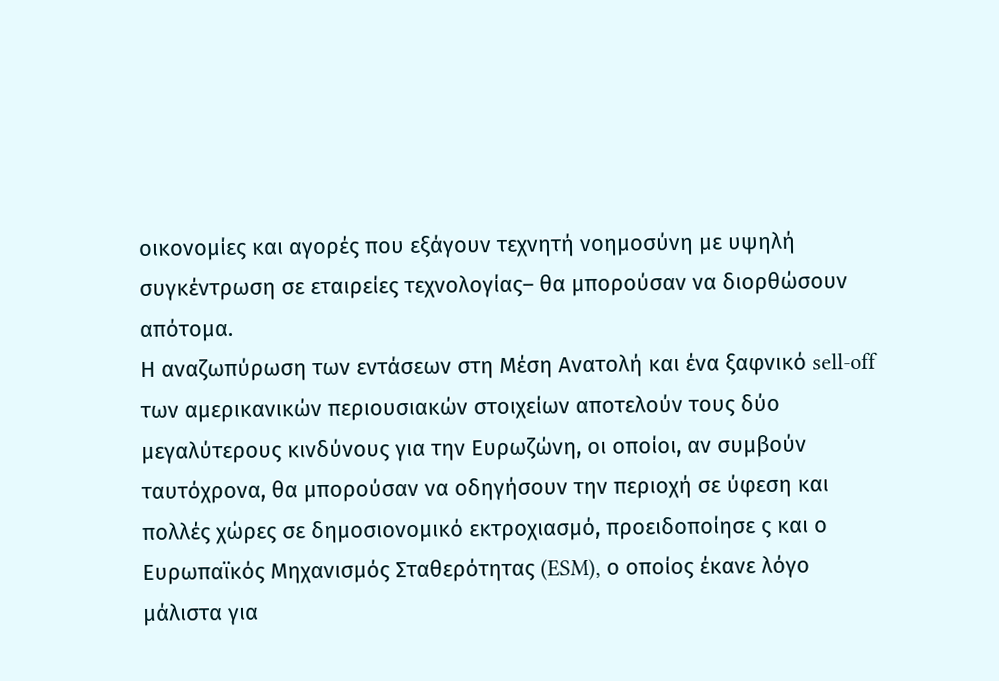οικονομίες και αγορές που εξάγουν τεχνητή νοημοσύνη με υψηλή συγκέντρωση σε εταιρείες τεχνολογίας– θα μπορούσαν να διορθώσουν απότομα.
Η αναζωπύρωση των εντάσεων στη Μέση Ανατολή και ένα ξαφνικό sell-off των αμερικανικών περιουσιακών στοιχείων αποτελούν τους δύο μεγαλύτερους κινδύνους για την Ευρωζώνη, οι οποίοι, αν συμβούν ταυτόχρονα, θα μπορούσαν να οδηγήσουν την περιοχή σε ύφεση και πολλές χώρες σε δημοσιονομικό εκτροχιασμό, προειδοποίησε ς και ο Ευρωπαϊκός Μηχανισμός Σταθερότητας (ESM), ο οποίος έκανε λόγο μάλιστα για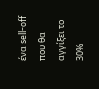ένα sell-off που θα αγγίξει το 30%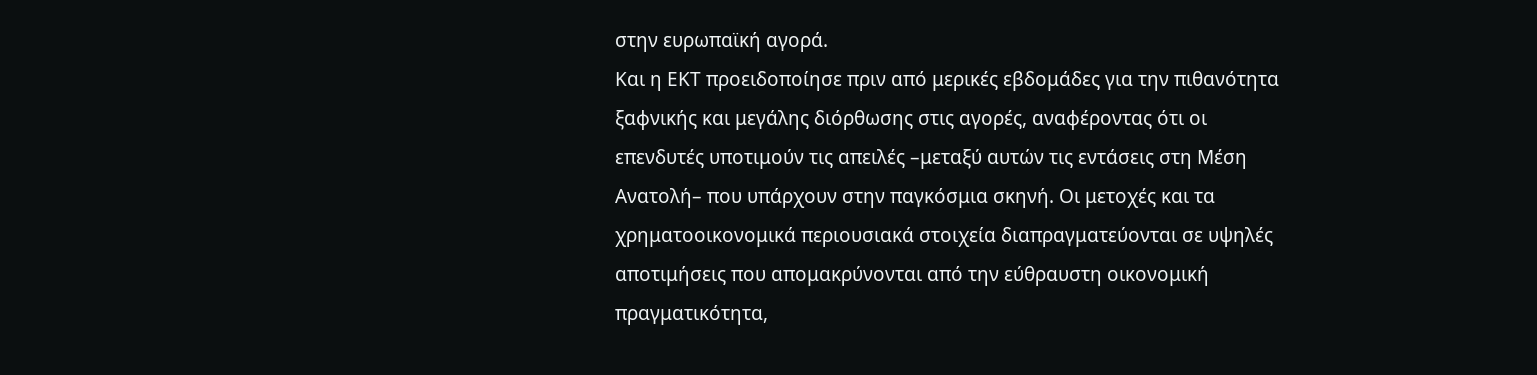στην ευρωπαϊκή αγορά.
Και η ΕΚΤ προειδοποίησε πριν από μερικές εβδομάδες για την πιθανότητα ξαφνικής και μεγάλης διόρθωσης στις αγορές, αναφέροντας ότι οι επενδυτές υποτιμούν τις απειλές –μεταξύ αυτών τις εντάσεις στη Μέση Ανατολή– που υπάρχουν στην παγκόσμια σκηνή. Οι μετοχές και τα χρηματοοικονομικά περιουσιακά στοιχεία διαπραγματεύονται σε υψηλές αποτιμήσεις που απομακρύνονται από την εύθραυστη οικονομική πραγματικότητα,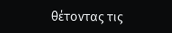θέτοντας τις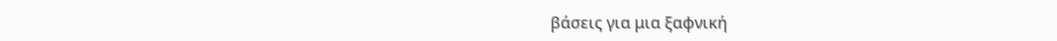βάσεις για μια ξαφνική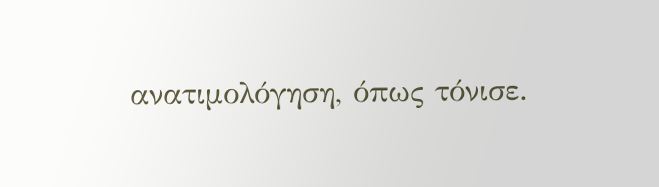ανατιμολόγηση, όπως τόνισε.